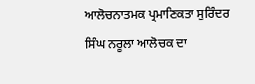ਆਲੋਚਨਾਤਮਕ ਪ੍ਰਮਾਣਿਕਤਾ ਸੁਰਿੰਦਰ ਸਿੰਘ ਨਰੂਲਾ ਆਲੋਚਕ ਦਾ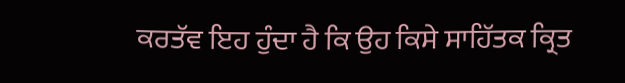ਕਰਤੱਵ ਇਹ ਹੁੰਦਾ ਹੈ ਕਿ ਉਹ ਕਿਸੇ ਸਾਹਿੱਤਕ ਕ੍ਰਿਤ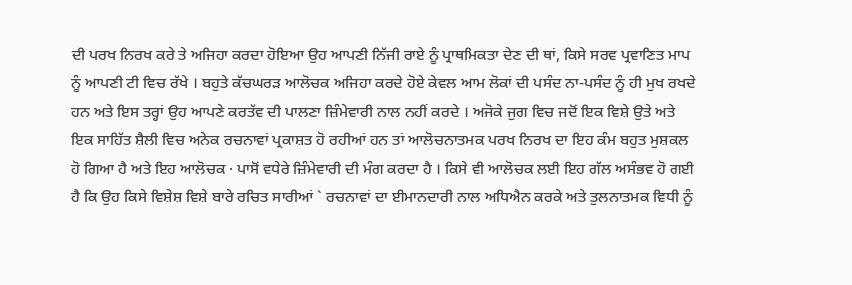ਦੀ ਪਰਖ ਨਿਰਖ ਕਰੇ ਤੇ ਅਜਿਹਾ ਕਰਦਾ ਹੋਇਆ ਉਹ ਆਪਣੀ ਨਿੱਜੀ ਰਾਏ ਨੂੰ ਪ੍ਰਾਥਮਿਕਤਾ ਦੇਣ ਦੀ ਥਾਂ, ਕਿਸੇ ਸਰਵ ਪ੍ਰਵਾਣਿਤ ਮਾਪ ਨੂੰ ਆਪਣੀ ਟੀ ਵਿਚ ਰੱਖੇ । ਬਹੁਤੇ ਕੱਚਘਰੜ ਆਲੋਚਕ ਅਜਿਹਾ ਕਰਦੇ ਹੋਏ ਕੇਵਲ ਆਮ ਲੋਕਾਂ ਦੀ ਪਸੰਦ ਨਾ-ਪਸੰਦ ਨੂੰ ਹੀ ਮੁਖ ਰਖਦੇ ਹਨ ਅਤੇ ਇਸ ਤਰ੍ਹਾਂ ਉਹ ਆਪਣੇ ਕਰਤੱਵ ਦੀ ਪਾਲਣਾ ਜ਼ਿੰਮੇਵਾਰੀ ਨਾਲ ਨਹੀਂ ਕਰਦੇ । ਅਜੋਕੇ ਜੁਗ ਵਿਚ ਜਦੋਂ ਇਕ ਵਿਸ਼ੇ ਉਤੇ ਅਤੇ ਇਕ ਸਾਹਿੱਤ ਸ਼ੈਲੀ ਵਿਚ ਅਨੇਕ ਰਚਨਾਵਾਂ ਪ੍ਰਕਾਸ਼ਤ ਹੋ ਰਹੀਆਂ ਹਨ ਤਾਂ ਆਲੋਚਨਾਤਮਕ ਪਰਖ ਨਿਰਖ ਦਾ ਇਹ ਕੰਮ ਬਹੁਤ ਮੁਸ਼ਕਲ ਹੋ ਗਿਆ ਹੈ ਅਤੇ ਇਹ ਆਲੋਚਕ · ਪਾਸੋਂ ਵਧੇਰੇ ਜ਼ਿੰਮੇਵਾਰੀ ਦੀ ਮੰਗ ਕਰਦਾ ਹੈ । ਕਿਸੇ ਵੀ ਆਲੋਚਕ ਲਈ ਇਹ ਗੱਲ ਅਸੰਭਵ ਹੋ ਗਈ ਹੈ ਕਿ ਉਹ ਕਿਸੇ ਵਿਸ਼ੇਸ਼ ਵਿਸ਼ੇ ਬਾਰੇ ਰਚਿਤ ਸਾਰੀਆਂ ` ਰਚਨਾਵਾਂ ਦਾ ਈਮਾਨਦਾਰੀ ਨਾਲ ਅਧਿਐਨ ਕਰਕੇ ਅਤੇ ਤੁਲਨਾਤਮਕ ਵਿਧੀ ਨੂੰ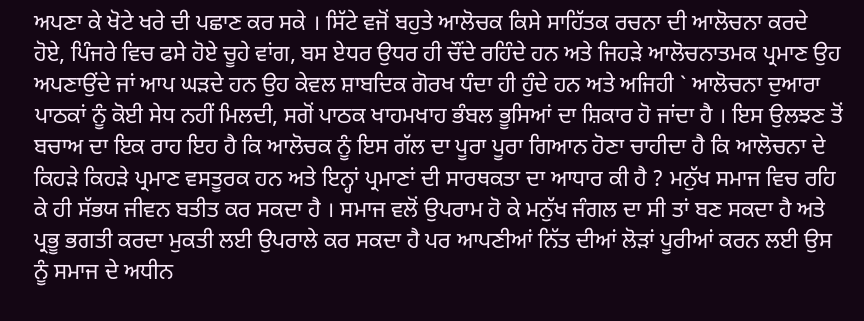ਅਪਣਾ ਕੇ ਖੋਟੇ ਖਰੇ ਦੀ ਪਛਾਣ ਕਰ ਸਕੇ । ਸਿੱਟੇ ਵਜੋਂ ਬਹੁਤੇ ਆਲੋਚਕ ਕਿਸੇ ਸਾਹਿੱਤਕ ਰਚਨਾ ਦੀ ਆਲੋਚਨਾ ਕਰਦੇ ਹੋਏ, ਪਿੰਜਰੇ ਵਿਚ ਫਸੇ ਹੋਏ ਚੂਹੇ ਵਾਂਗ, ਬਸ ਏਧਰ ਉਧਰ ਹੀ ਚੌਂਦੇ ਰਹਿੰਦੇ ਹਨ ਅਤੇ ਜਿਹੜੇ ਆਲੋਚਨਾਤਮਕ ਪ੍ਰਮਾਣ ਉਹ ਅਪਣਾਉਂਦੇ ਜਾਂ ਆਪ ਘੜਦੇ ਹਨ ਉਹ ਕੇਵਲ ਸ਼ਾਬਦਿਕ ਗੋਰਖ ਧੰਦਾ ਹੀ ਹੁੰਦੇ ਹਨ ਅਤੇ ਅਜਿਹੀ ` ਆਲੋਚਨਾ ਦੁਆਰਾ ਪਾਠਕਾਂ ਨੂੰ ਕੋਈ ਸੇਧ ਨਹੀਂ ਮਿਲਦੀ, ਸਗੋਂ ਪਾਠਕ ਖਾਹਮਖਾਹ ਭੰਬਲ ਭੂਸਿਆਂ ਦਾ ਸ਼ਿਕਾਰ ਹੋ ਜਾਂਦਾ ਹੈ । ਇਸ ਉਲਝਣ ਤੋਂ ਬਚਾਅ ਦਾ ਇਕ ਰਾਹ ਇਹ ਹੈ ਕਿ ਆਲੋਚਕ ਨੂੰ ਇਸ ਗੱਲ ਦਾ ਪੂਰਾ ਪੂਰਾ ਗਿਆਨ ਹੋਣਾ ਚਾਹੀਦਾ ਹੈ ਕਿ ਆਲੋਚਨਾ ਦੇ ਕਿਹੜੇ ਕਿਹੜੇ ਪ੍ਰਮਾਣ ਵਸਤੂਰਕ ਹਨ ਅਤੇ ਇਨ੍ਹਾਂ ਪ੍ਰਮਾਣਾਂ ਦੀ ਸਾਰਥਕਤਾ ਦਾ ਆਧਾਰ ਕੀ ਹੈ ? ਮਨੁੱਖ ਸਮਾਜ ਵਿਚ ਰਹਿ ਕੇ ਹੀ ਸੱਭਯ ਜੀਵਨ ਬਤੀਤ ਕਰ ਸਕਦਾ ਹੈ । ਸਮਾਜ ਵਲੋਂ ਉਪਰਾਮ ਹੋ ਕੇ ਮਨੁੱਖ ਜੰਗਲ ਦਾ ਸੀ ਤਾਂ ਬਣ ਸਕਦਾ ਹੈ ਅਤੇ ਪ੍ਰਭੂ ਭਗਤੀ ਕਰਦਾ ਮੁਕਤੀ ਲਈ ਉਪਰਾਲੇ ਕਰ ਸਕਦਾ ਹੈ ਪਰ ਆਪਣੀਆਂ ਨਿੱਤ ਦੀਆਂ ਲੋੜਾਂ ਪੂਰੀਆਂ ਕਰਨ ਲਈ ਉਸ ਨੂੰ ਸਮਾਜ ਦੇ ਅਧੀਨ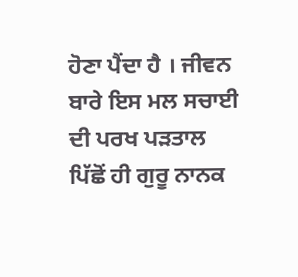ਹੋਣਾ ਪੈਂਦਾ ਹੈ । ਜੀਵਨ ਬਾਰੇ ਇਸ ਮਲ ਸਚਾਈ ਦੀ ਪਰਖ ਪੜਤਾਲ ਪਿੱਛੋਂ ਹੀ ਗੁਰੂ ਨਾਨਕ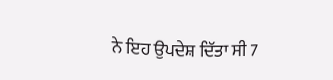ਨੇ ਇਹ ਉਪਦੇਸ਼ ਦਿੱਤਾ ਸੀ 7